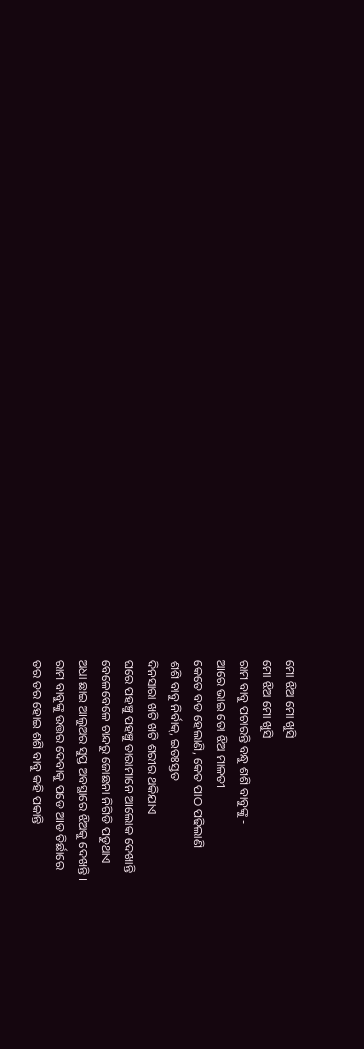ମୋ ଝିଅ ମୋ ଖୁସି
ମୋ ଝିଅ ମୋ ଖୁସି
ରାମ ବାବୁ ପଚାରନ୍ତି ବନ୍ଧୁ ଶଶି ବାବୁଙ୍କୁ -
ଆରେ ଭାଇ ତୋ ଝିଅ ମାଳତୀ
କେତେ ବଡ ହେଲାଣି, କେତ ପାଠ ପଢିଲାଣି
ଶଶି ବାବୁ ନିର୍ବାକ୍, ଇତଃସ୍ତତ
ଦିନସାରା ଖଟି ଖଟି ଶରୀର ଥକିଯାଏ
ଘରେ ପହଞ୍ଚୁ ପହଞ୍ଚୁ ତାରାମାନେ ଆଲୋକ ଦେଖାନ୍ତି
ବେଳେବେଳେ ଚାନ୍ଦରୁ ଜୋଛନା ନିଗିଡି ପଡୁଥାଏ
ଅଧା ଛାଇ ଆଲୁଅର ସୁପ୍ତ ଅବସ୍ଥାରେ ଝିଅକୁ ଦେଖନ୍ତି ।
ରାମ ବାବୁଙ୍କୁ ଉତ୍ତର ଦେବାକୁ ପଡେ ଆଡ ତିର୍ଛାରେ
ତର ତର ହୋଇ ଶଶି ବାବୁ କହି ପକାନ୍ତି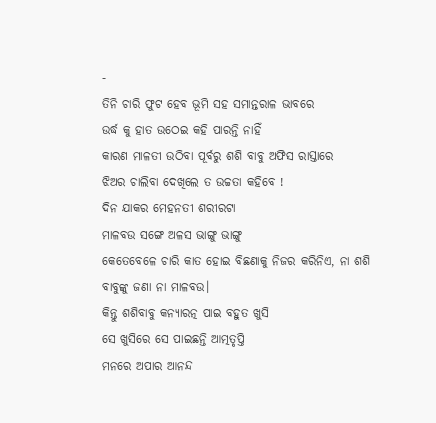-
ତିନି ଚାରି ଫୁଟ ହେବ ଭୂମି ସହ ସମାନ୍ତରାଳ ଭାବରେ
ଉର୍ଦ୍ଧ କୁ ହାତ ଉଠେଇ କହି ପାରନ୍ତି ନାହିଁ
କାରଣ ମାଳତୀ ଉଠିବା ପୂର୍ବରୁ ଶଶି ବାବୁ ଅଫିସ ରାସ୍ତାରେ
ଝିଅର ଚାଲିବା ଦେଖିଲେ ତ ଉଚ୍ଚତା କହିବେ !
ଦିନ ଯାକର ମେହନତୀ ଶରୀରଟା
ମାଳବଉ ସଙ୍ଗେ ଅଳସ ଭାଙ୍ଗୁ ଭାଙ୍ଗୁ
କେତେବେଳେ ଚାରି କାତ ହୋଇ ବିଛଣାକୁ ନିଜର କରିନିଏ, ନା ଶଶି ବାବୁଙ୍କୁ ଜଣା ନା ମାଳବଉ।
କିନ୍ତୁ ଶଶିବାବୁ କନ୍ଯାରତ୍ନ ପାଇ ବହୁତ ଖୁସି
ସେ ଖୁସିରେ ସେ ପାଇଛନ୍ତି ଆତ୍ମତୃପ୍ତି
ମନରେ ଅପାର ଆନନ୍ଦ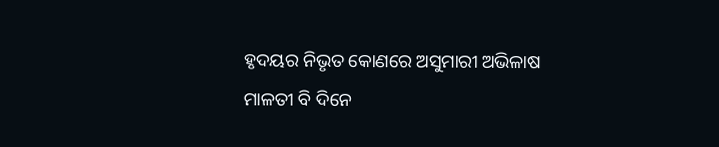ହୃଦୟର ନିଭୃତ କୋଣରେ ଅସୁମାରୀ ଅଭିଳାଷ
ମାଳତୀ ବି ଦିନେ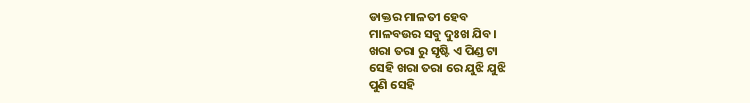ଡାକ୍ତର ମାଳତୀ ହେବ
ମାଳବଉର ସବୁ ଦୁଃଖ ଯିବ।
ଖରା ତରା ରୁ ସୃଷ୍ଟି ଏ ପିଣ୍ଡ ଟା
ସେହି ଖରା ତରା ରେ ଯୁଝି ଯୁଝି
ପୁଣି ସେହି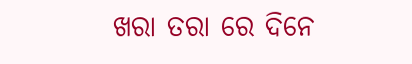ଖରା ତରା ରେ ଦିନେ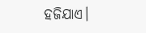ହଜିଯାଏ।